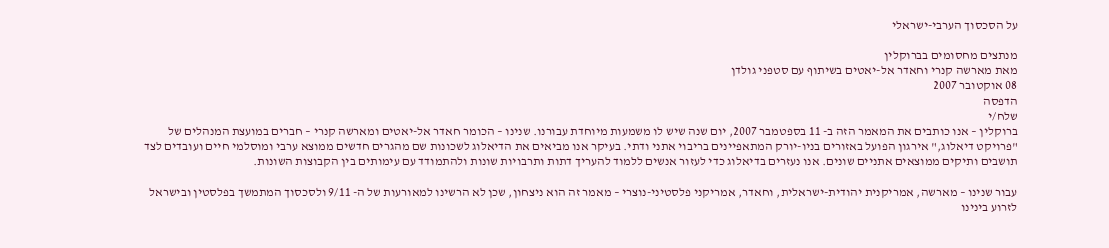על הסכסוך הערבי-ישראלי

מנתצים מחסומים בברוקלין
מאת מארשה קנרי וחאדר אל-יאטים בשיתוף עם סטפני גולדן
08 אוקטובר 2007
הדפסה
שלח/י
ברוקלין – אנו כותבים את המאמר הזה ב- 11 בספטמבר 2007, יום שנה שיש לו משמעות מיוחדת עבורנו. שנינו – הכומר חאדר אל-יאטים ומארשה קנרי – חברים במועצת המנהלים של "פרויקט דיאלוג," אירגון הפועל באזורים בניו-יורק המתאפיינים בריבוי אתני ודתי. בעיקר אנו מביאים את הדיאלוג לשכונות שם מהגרים חדשים ממוצא ערבי ומוסלמי חיים ועובדים לצד תושבים ותיקים ממוצאים אתניים שונים. אנו נעזרים בדיאלוג כדי לעזור אנשים ללמוד להעריך דתות ותרבויות שונות ולהתמודד עם עימותים בין הקבוצות השונות.

עבור שנינו – מארשה, אמריקנית יהודית-ישראלית, וחאדר, אמריקני פלסטיני-נוצרי – מאמר זה הוא ניצחון, שכן לא הרשינו למאורעות של ה- 9/11 ולסכסוך המתמשך בפלסטין ובישראל לזרוע בינינו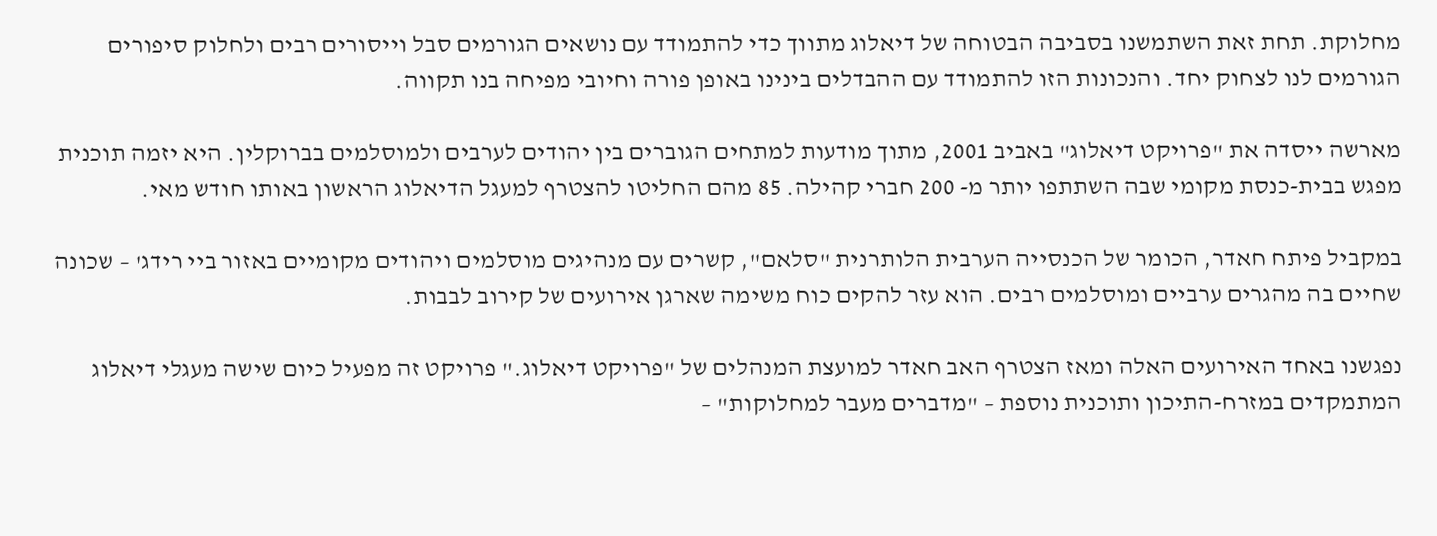מחלוקת. תחת זאת השתמשנו בסביבה הבטוחה של דיאלוג מתווך כדי להתמודד עם נושאים הגורמים סבל וייסורים רבים ולחלוק סיפורים הגורמים לנו לצחוק יחד. והנכונות הזו להתמודד עם ההבדלים בינינו באופן פורה וחיובי מפיחה בנו תקווה.

מארשה ייסדה את "פרויקט דיאלוג" באביב 2001, מתוך מודעות למתחים הגוברים בין יהודים לערבים ולמוסלמים בברוקלין. היא יזמה תוכנית מפגש בבית-כנסת מקומי שבה השתתפו יותר מ- 200 חברי קהילה. 85 מהם החליטו להצטרף למעגל הדיאלוג הראשון באותו חודש מאי.

במקביל פיתח חאדר, הכומר של הכנסייה הערבית הלותרנית "סלאם", קשרים עם מנהיגים מוסלמים ויהודים מקומיים באזור ביי רידג' – שכונה שחיים בה מהגרים ערביים ומוסלמים רבים. הוא עזר להקים כוח משימה שארגן אירועים של קירוב לבבות.

נפגשנו באחד האירועים האלה ומאז הצטרף האב חאדר למועצת המנהלים של "פרויקט דיאלוג." פרויקט זה מפעיל כיום שישה מעגלי דיאלוג המתמקדים במזרח-התיכון ותוכנית נוספת – "מדברים מעבר למחלוקות" –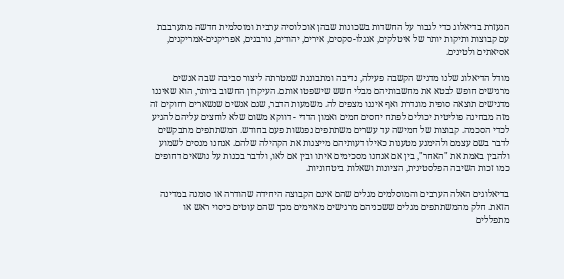הנעזרת בדיאלוג כדי לגבור על החשדות בשכונות שבהן אוכלוסיה ערבית ומוסלמית חדשה מתערבבת עם קבוצות ותיקות יותר של איטלקים, אנגלו-סקסים, אירים, יהודים, נורבגים, אפריקנים-אמריקנים, אסיאתים ולטינים.

מודל הדיאלוג שלנו מדגיש הקשבה פעילה, נדיבה ומתבוננת שמטרתה ליצור סביבה שבה אנשים מרגישים חופש לבטא את מחשבותיהם מבלי חשש שישפטו אותם. העיקרון החשוב ביותר, הוא שאיננו מדגישים תוצאה סופית מוגדרת ואף איננו מצפים לה. משמעות הדבר, שגם אנשים שנשארים רחוקים זה מזה מבחינה פוליטית יכולים לפתח יחסים חמים ואמון הדדי - דווקא משום שלא לוחצים עליהם להגיע לכדי הסכמה. קבוצות של חמישה עד עשרים משתתפים נפגשות פעם בחודש. המשתתפים מתבקשים לדבר בשם עצמם ולהימנע מטענות כאילו דעותיהם מייצגות את הקהילה שלהם. אנחנו מנסים לשמוע ולהבין באמת את "האחר", בין אם אנחנו מסכימים איתו ובין אם לאו, ולדבר בכנות על נושאים דחופים כמו זכות השיבה הפלסטינית, הציונות ושאלות ביטחוניות.

בדיאלוגים האלה הערבים והמוסלמים מגלים שהם אינם הקבוצה היחידה שהודרה או סומנה במדינה הזאת. חלק מהמשתתפים מגלים ששכניהם מרגישים מאוימים מכך שהם עוטים כיסוי ראש או מתפללים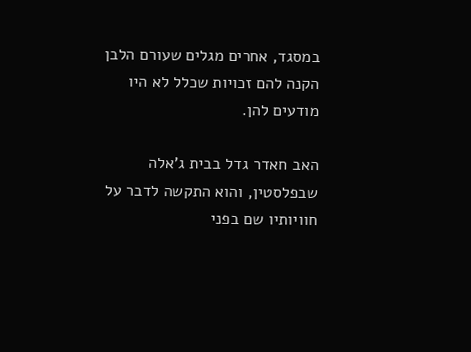במסגד, אחרים מגלים שעורם הלבן הקנה להם זכויות שכלל לא היו מודעים להן.

האב חאדר גדל בבית ג'אלה שבפלסטין, והוא התקשה לדבר על חוויותיו שם בפני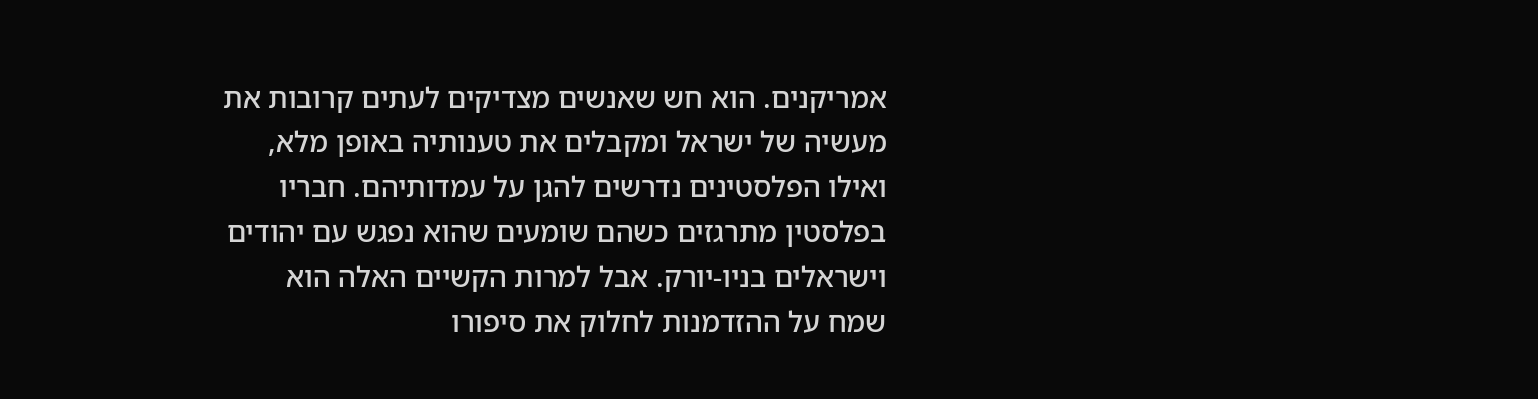אמריקנים. הוא חש שאנשים מצדיקים לעתים קרובות את מעשיה של ישראל ומקבלים את טענותיה באופן מלא, ואילו הפלסטינים נדרשים להגן על עמדותיהם. חבריו בפלסטין מתרגזים כשהם שומעים שהוא נפגש עם יהודים וישראלים בניו-יורק. אבל למרות הקשיים האלה הוא שמח על ההזדמנות לחלוק את סיפורו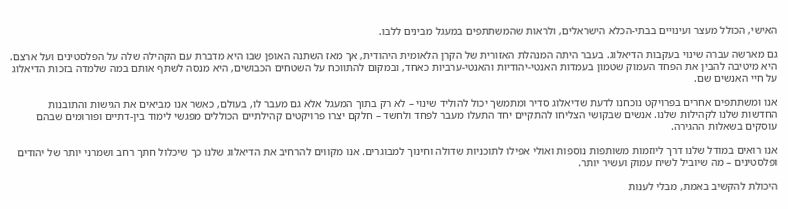האישי, הכולל מעצר ועינויים בבתי-הכלא הישראלים, ולראות שהמשתתפים במעגל מבינים ללבו.

גם מארשה עברה שינוי בעקבות הדיאלוג. בעבר היתה המנהלת האזורית של הקרן הלאומית היהודית, אך מאז השתנה האופן שבו היא מדברת עם הקהילה שלה על הפלסטינים ועל ארצם. היא מיטיבה להבין את הפחד העמוק שטמון בעמדות האנטי-יהודיות והאנטי-ערביות כאחד, ובמקום להתווכח על השטחים הכבושים, היא מנסה לשתף אותם במה שלמדה בזכות הדיאלוג על חיי האנשים שם.

אנו ומשתתפים אחרים בפרויקט נוכחנו לדעת שדיאלוג סדיר ומתמשך יכול להוליד שינוי – לא רק בתוך המעגל אלא גם מעבר לו, בעולם, כאשר אנו מביאים את הגישות והתובנות החדשות שלנו לקהילות שלנו. אנשים שבקושי הצליחו להתקיים יחד התעלו מעבר לפחד ולחשד – חלקם יצרו פרויקטים קהילתיים הכוללים מפגשי לימוד בין-דתיים ופורומים שבהם עוסקים בשאלות ההגירה.

אנו רואים במודל שלנו דרך ליוזמות משותפות נוספות ואולי אפילו לתוכניות שדולה וחינוך למבוגרים. אנו מקווים להרחיב את הדיאלוג שלנו כך שיכלול חתך רחב ושמרני יותר של יהודים ופלסטינים – מה שיוביל לשיח עמוק ועשיר יותר.

היכולת להקשיב באמת, מבלי לענות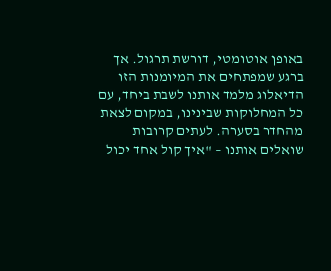באופן אוטומטי, דורשת תרגול. אך ברגע שמפתחים את המיומנות הזו הדיאלוג מלמד אותנו לשבת ביחד, עם כל המחלוקות שבינינו, במקום לצאת מהחדר בסערה. לעתים קרובות שואלים אותנו – "איך קול אחד יכול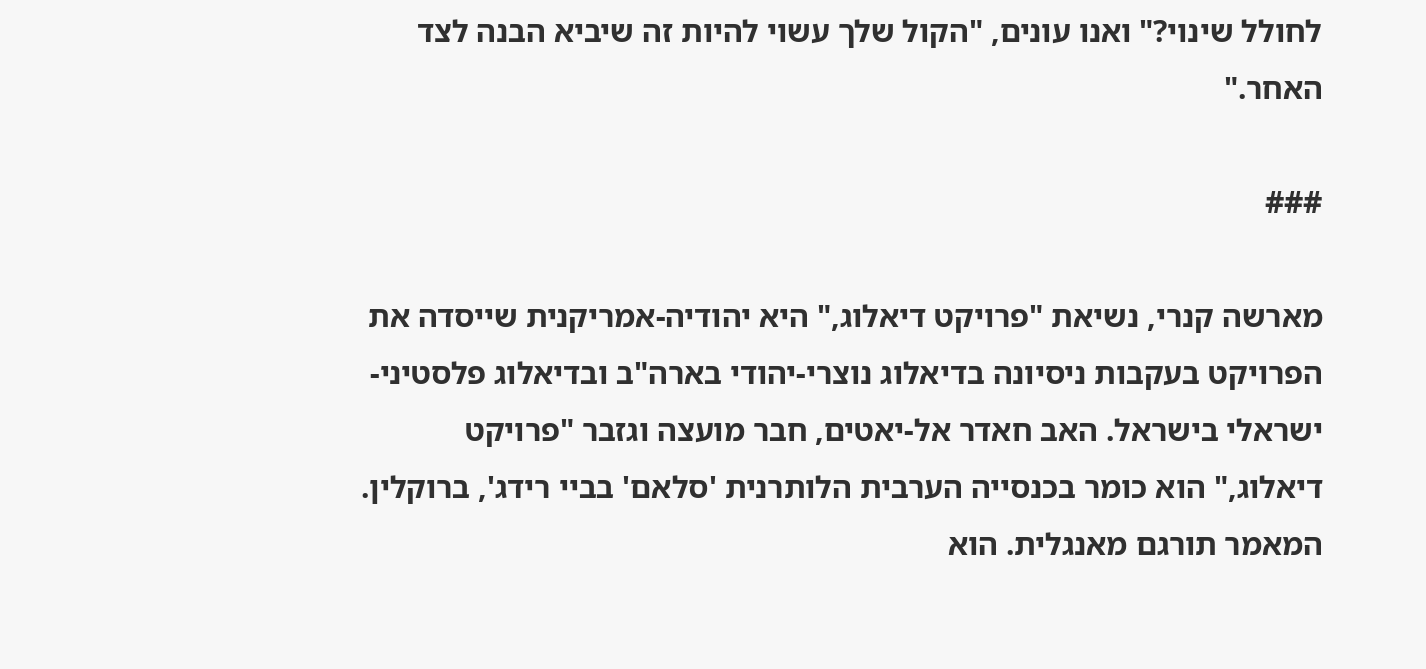לחולל שינוי?" ואנו עונים, "הקול שלך עשוי להיות זה שיביא הבנה לצד האחר."

###

מארשה קנרי, נשיאת "פרויקט דיאלוג," היא יהודיה-אמריקנית שייסדה את הפרויקט בעקבות ניסיונה בדיאלוג נוצרי-יהודי בארה"ב ובדיאלוג פלסטיני-ישראלי בישראל. האב חאדר אל-יאטים, חבר מועצה וגזבר "פרויקט דיאלוג," הוא כומר בכנסייה הערבית הלותרנית 'סלאם' בביי רידג', ברוקלין. המאמר תורגם מאנגלית. הוא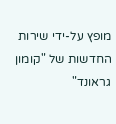מופץ על-ידי שירות החדשות של "קומון גראונד"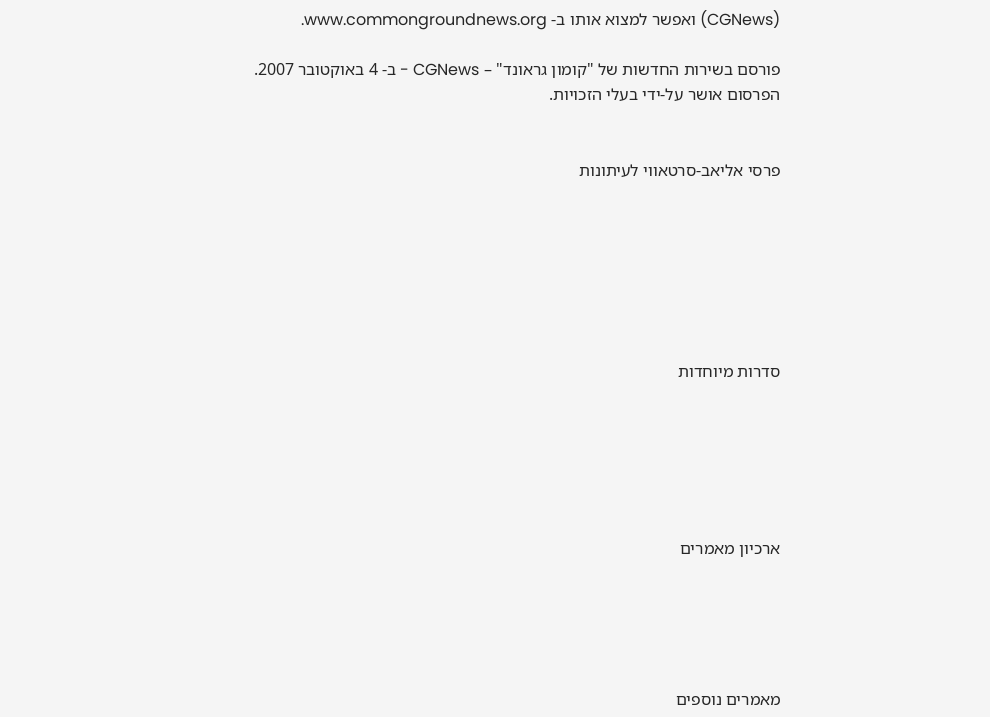(CGNews) ואפשר למצוא אותו ב- www.commongroundnews.org.

פורסם בשירות החדשות של "קומון גראונד" – CGNews - ב- 4 באוקטובר 2007.
הפרסום אושר על-ידי בעלי הזכויות.


פרסי אליאב-סרטאווי לעיתונות







סדרות מיוחדות






ארכיון מאמרים





מאמרים נוספים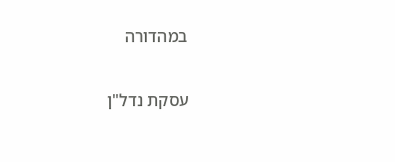במהדורה

עסקת נדל"ן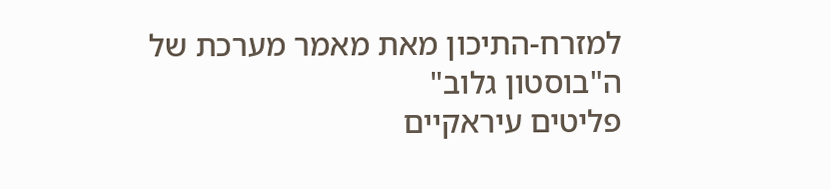למזרח-התיכון מאת מאמר מערכת של ה"בוסטון גלוב"
פליטים עיראקיים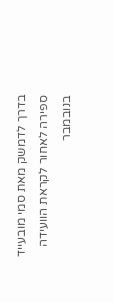בדרך לדמשק מאת סמי מובעייד
ספירה לאחור לקראת הוועידה בנובמבר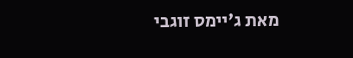מאת ג'יימס זוגבי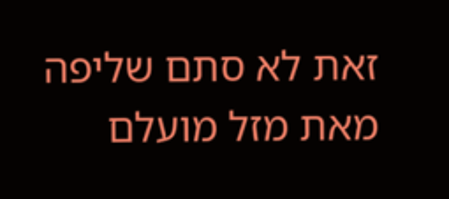זאת לא סתם שליפה מאת מזל מועלם